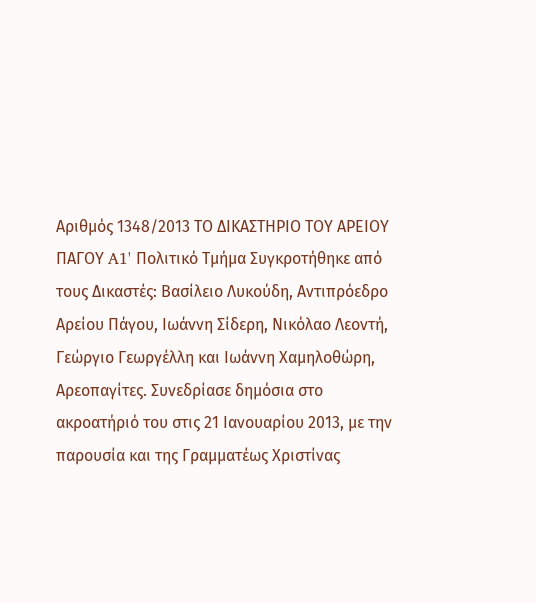Αριθμός 1348/2013 ΤΟ ΔΙΚΑΣΤΗΡΙΟ ΤΟΥ ΑΡΕΙΟΥ ΠΑΓΟΥ A1' Πολιτικό Τμήμα Συγκροτήθηκε από τους Δικαστές: Βασίλειο Λυκούδη, Αντιπρόεδρο Αρείου Πάγου, Ιωάννη Σίδερη, Νικόλαο Λεοντή, Γεώργιο Γεωργέλλη και Ιωάννη Χαμηλοθώρη, Αρεοπαγίτες. Συνεδρίασε δημόσια στο ακροατήριό του στις 21 Ιανουαρίου 2013, με την παρουσία και της Γραμματέως Χριστίνας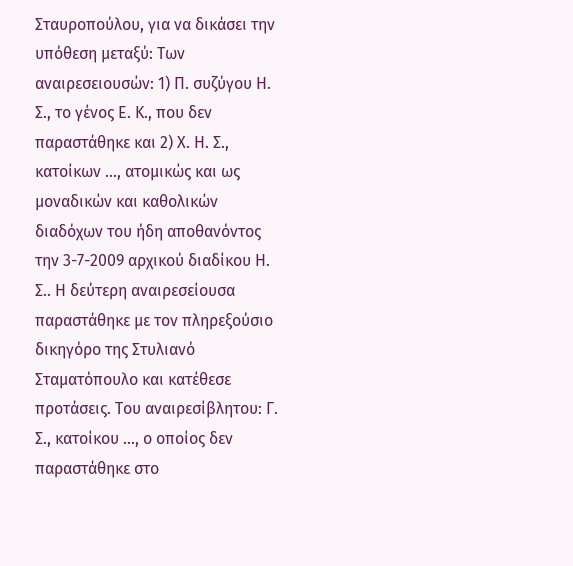Σταυροπούλου, για να δικάσει την υπόθεση μεταξύ: Των αναιρεσειουσών: 1) Π. συζύγου Η. Σ., το γένος Ε. Κ., που δεν παραστάθηκε και 2) Χ. Η. Σ., κατοίκων ..., ατομικώς και ως μοναδικών και καθολικών διαδόχων του ήδη αποθανόντος την 3-7-2009 αρχικού διαδίκου Η. Σ.. Η δεύτερη αναιρεσείουσα παραστάθηκε με τον πληρεξούσιο δικηγόρο της Στυλιανό Σταματόπουλο και κατέθεσε προτάσεις. Του αναιρεσίβλητου: Γ. Σ., κατοίκου ..., ο οποίος δεν παραστάθηκε στο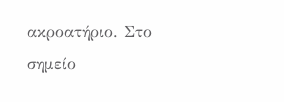ακροατήριο. Στο σημείο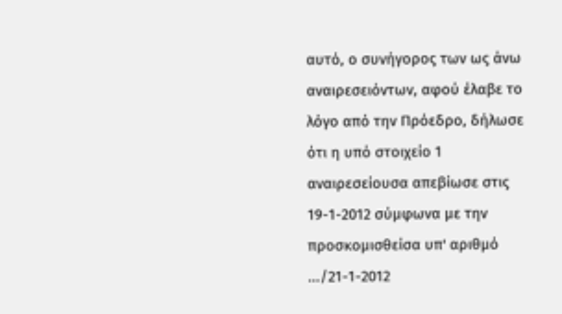αυτό, ο συνήγορος των ως άνω αναιρεσειόντων, αφού έλαβε το λόγο από την Πρόεδρο, δήλωσε ότι η υπό στοιχείο 1 αναιρεσείουσα απεβίωσε στις 19-1-2012 σύμφωνα με την προσκομισθείσα υπ' αριθμό .../21-1-2012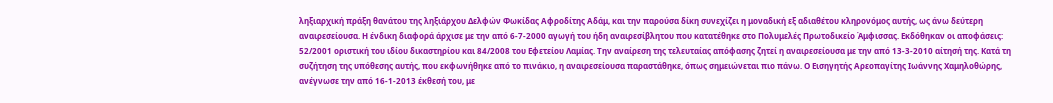ληξιαρχική πράξη θανάτου της ληξιάρχου Δελφών Φωκίδας Αφροδίτης Αδάμ, και την παρούσα δίκη συνεχίζει η μοναδική εξ αδιαθέτου κληρονόμος αυτής, ως άνω δεύτερη αναιρεσείουσα. Η ένδικη διαφορά άρχισε με την από 6-7-2000 αγωγή του ήδη αναιρεσίβλητου που κατατέθηκε στο Πολυμελές Πρωτοδικείο Άμφισσας. Εκδόθηκαν οι αποφάσεις: 52/2001 οριστική του ιδίου δικαστηρίου και 84/2008 του Εφετείου Λαμίας. Την αναίρεση της τελευταίας απόφασης ζητεί η αναιρεσείουσα με την από 13-3-2010 αίτησή της. Κατά τη συζήτηση της υπόθεσης αυτής, που εκφωνήθηκε από το πινάκιο, η αναιρεσείουσα παραστάθηκε, όπως σημειώνεται πιο πάνω. Ο Εισηγητής Αρεοπαγίτης Ιωάννης Χαμηλοθώρης, ανέγνωσε την από 16-1-2013 έκθεσή του, με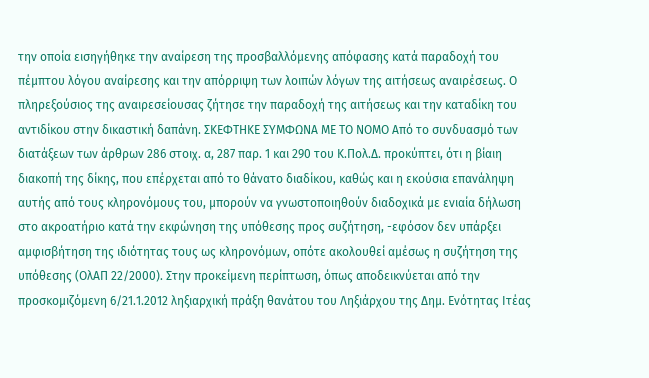την οποία εισηγήθηκε την αναίρεση της προσβαλλόμενης απόφασης κατά παραδοχή του πέμπτου λόγου αναίρεσης και την απόρριψη των λοιπών λόγων της αιτήσεως αναιρέσεως. Ο πληρεξούσιος της αναιρεσείουσας ζήτησε την παραδοχή της αιτήσεως και την καταδίκη του αντιδίκου στην δικαστική δαπάνη. ΣΚΕΦΤΗΚΕ ΣΥΜΦΩΝΑ ΜΕ ΤΟ ΝΟΜΟ Από το συνδυασμό των διατάξεων των άρθρων 286 στοιχ. α, 287 παρ. 1 και 290 του Κ.Πολ.Δ. προκύπτει, ότι η βίαιη διακοπή της δίκης, που επέρχεται από το θάνατο διαδίκου, καθώς και η εκούσια επανάληψη αυτής από τους κληρονόμους του, μπορούν να γνωστοποιηθούν διαδοχικά με ενιαία δήλωση στο ακροατήριο κατά την εκφώνηση της υπόθεσης προς συζήτηση, -εφόσον δεν υπάρξει αμφισβήτηση της ιδιότητας τους ως κληρονόμων, οπότε ακολουθεί αμέσως η συζήτηση της υπόθεσης (ΟλΑΠ 22/2000). Στην προκείμενη περίπτωση, όπως αποδεικνύεται από την προσκομιζόμενη 6/21.1.2012 ληξιαρχική πράξη θανάτου του Ληξιάρχου της Δημ. Ενότητας Ιτέας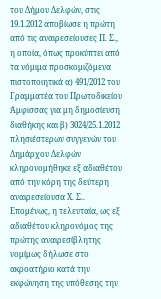του Δήμου Δελφών, στις 19.1.2012 αποβίωσε η πρώτη από τις αναιρεσείουσες Π. Σ., η οποία, όπως προκύπτει από τα νόμιμα προσκομιζόμενα πιστοποιητικά α) 491/2012 του Γραμματέα του Πρωτοδικείου Άμφισσας για μη δημοσίευση διαθήκης και β) 3024/25.1.2012 πλησιέστερων συγγενών του Δημάρχου Δελφών κληρονομήθηκε εξ αδιαθέτου από την κόρη της δεύτερη αναιρεσείουσα Χ. Σ.. Επομένως, η τελευταία, ως εξ αδιαθέτου κληρονόμος της πρώτης αναιρεσίβλητης νομίμως δήλωσε στο ακροατήριο κατά την εκφώνηση της υπόθεσης την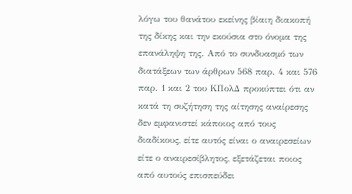λόγω του θανάτου εκείνης βίαιη διακοπή της δίκης και την εκούσια στο όνομα της επανάληψη της. Από το συνδυασμό των διατάξεων των άρθρων 568 παρ. 4 και 576 παρ. 1 και 2 του ΚΠολΔ προκύπτει ότι αν κατά τη συζήτηση της αίτησης αναίρεσης δεν εμφανιστεί κάποιος από τους διαδίκους, είτε αυτός είναι ο αναιρεσείων είτε ο αναιρεσίβλητος, εξετάζεται ποιος από αυτούς επισπεύδει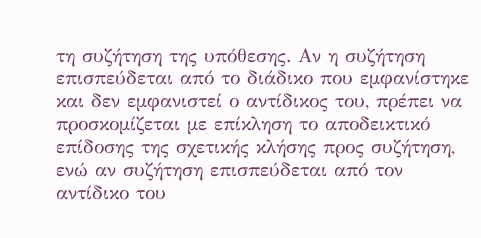τη συζήτηση της υπόθεσης. Αν η συζήτηση επισπεύδεται από το διάδικο που εμφανίστηκε και δεν εμφανιστεί ο αντίδικος του, πρέπει να προσκομίζεται με επίκληση το αποδεικτικό επίδοσης της σχετικής κλήσης προς συζήτηση, ενώ αν συζήτηση επισπεύδεται από τον αντίδικο του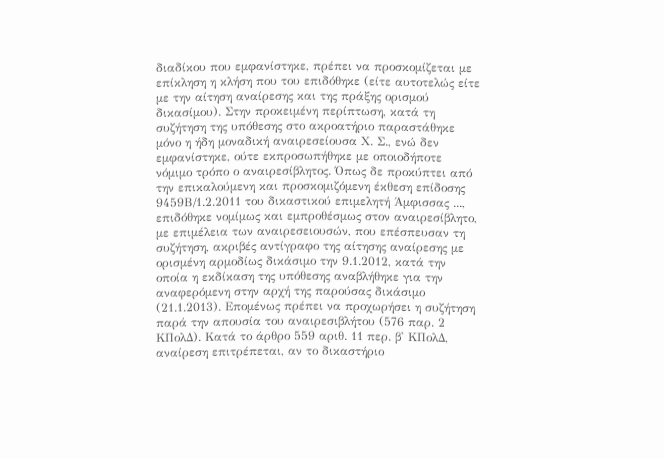διαδίκου που εμφανίστηκε, πρέπει να προσκομίζεται με επίκληση η κλήση που του επιδόθηκε (είτε αυτοτελώς είτε με την αίτηση αναίρεσης και της πράξης ορισμού δικασίμου). Στην προκειμένη περίπτωση, κατά τη συζήτηση της υπόθεσης στο ακροατήριο παραστάθηκε μόνο η ήδη μοναδική αναιρεσείουσα Χ. Σ., ενώ δεν εμφανίστηκε, ούτε εκπροσωπήθηκε με οποιοδήποτε νόμιμο τρόπο ο αναιρεσίβλητος. Όπως δε προκύπτει από την επικαλούμενη και προσκομιζόμενη έκθεση επίδοσης 9459Β/1.2.2011 του δικαστικού επιμελητή Άμφισσας ..., επιδόθηκε νομίμως και εμπροθέσμως στον αναιρεσίβλητο, με επιμέλεια των αναιρεσειουσών, που επέσπευσαν τη συζήτηση, ακριβές αντίγραφο της αίτησης αναίρεσης με ορισμένη αρμοδίως δικάσιμο την 9.1.2012, κατά την οποία η εκδίκαση της υπόθεσης αναβλήθηκε για την αναφερόμενη στην αρχή της παρούσας δικάσιμο (21.1.2013). Επομένως πρέπει να προχωρήσει η συζήτηση παρά την απουσία του αναιρεσιβλήτου (576 παρ. 2 ΚΠολΔ). Κατά το άρθρο 559 αριθ. 11 περ. β' ΚΠολΔ, αναίρεση επιτρέπεται, αν το δικαστήριο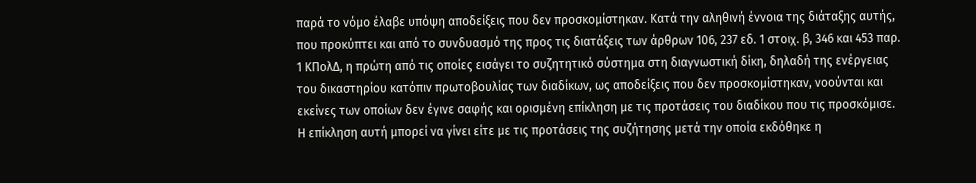παρά το νόμο έλαβε υπόψη αποδείξεις που δεν προσκομίστηκαν. Κατά την αληθινή έννοια της διάταξης αυτής, που προκύπτει και από το συνδυασμό της προς τις διατάξεις των άρθρων 106, 237 εδ. 1 στοιχ. β, 346 και 453 παρ. 1 ΚΠολΔ, η πρώτη από τις οποίες εισάγει το συζητητικό σύστημα στη διαγνωστική δίκη, δηλαδή της ενέργειας του δικαστηρίου κατόπιν πρωτοβουλίας των διαδίκων, ως αποδείξεις που δεν προσκομίστηκαν, νοούνται και εκείνες των οποίων δεν έγινε σαφής και ορισμένη επίκληση με τις προτάσεις του διαδίκου που τις προσκόμισε. Η επίκληση αυτή μπορεί να γίνει είτε με τις προτάσεις της συζήτησης μετά την οποία εκδόθηκε η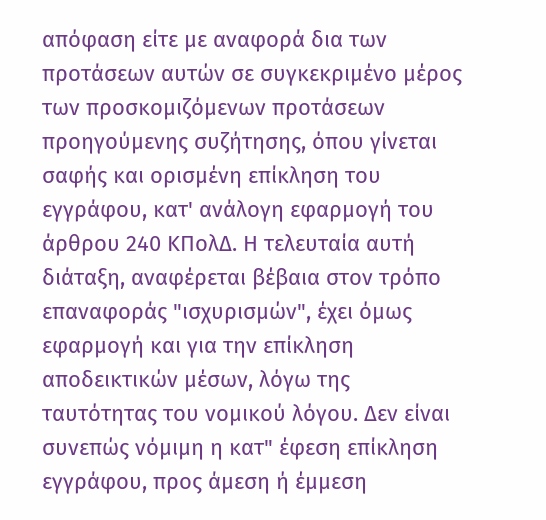απόφαση είτε με αναφορά δια των προτάσεων αυτών σε συγκεκριμένο μέρος των προσκομιζόμενων προτάσεων προηγούμενης συζήτησης, όπου γίνεται σαφής και ορισμένη επίκληση του εγγράφου, κατ' ανάλογη εφαρμογή του άρθρου 240 ΚΠολΔ. Η τελευταία αυτή διάταξη, αναφέρεται βέβαια στον τρόπο επαναφοράς "ισχυρισμών", έχει όμως εφαρμογή και για την επίκληση αποδεικτικών μέσων, λόγω της ταυτότητας του νομικού λόγου. Δεν είναι συνεπώς νόμιμη η κατ" έφεση επίκληση εγγράφου, προς άμεση ή έμμεση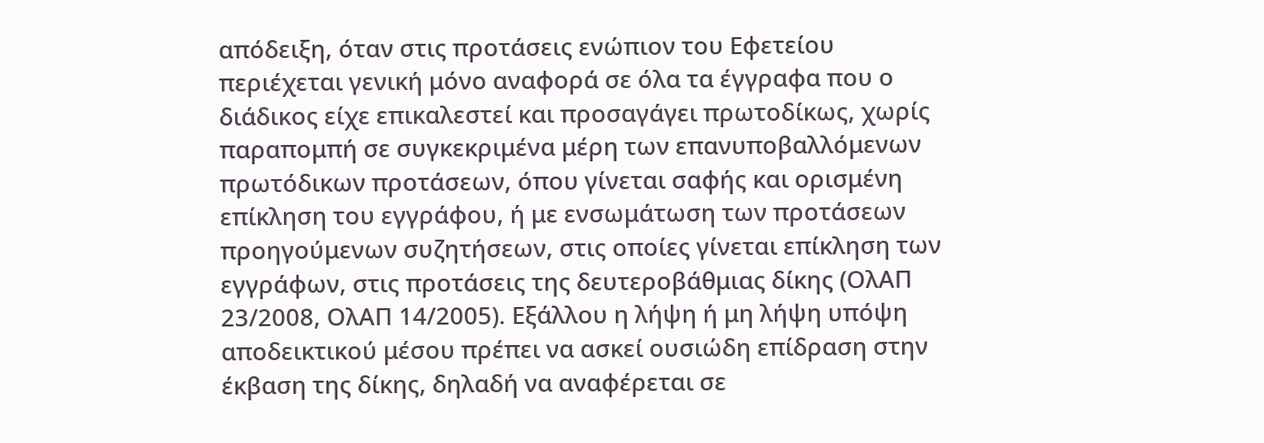απόδειξη, όταν στις προτάσεις ενώπιον του Εφετείου περιέχεται γενική μόνο αναφορά σε όλα τα έγγραφα που ο διάδικος είχε επικαλεστεί και προσαγάγει πρωτοδίκως, χωρίς παραπομπή σε συγκεκριμένα μέρη των επανυποβαλλόμενων πρωτόδικων προτάσεων, όπου γίνεται σαφής και ορισμένη επίκληση του εγγράφου, ή με ενσωμάτωση των προτάσεων προηγούμενων συζητήσεων, στις οποίες γίνεται επίκληση των εγγράφων, στις προτάσεις της δευτεροβάθμιας δίκης (ΟλΑΠ 23/2008, ΟλΑΠ 14/2005). Εξάλλου η λήψη ή μη λήψη υπόψη αποδεικτικού μέσου πρέπει να ασκεί ουσιώδη επίδραση στην έκβαση της δίκης, δηλαδή να αναφέρεται σε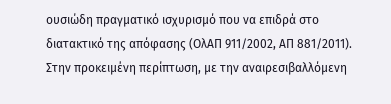ουσιώδη πραγματικό ισχυρισμό που να επιδρά στο διατακτικό της απόφασης (ΟλΑΠ 911/2002, ΑΠ 881/2011). Στην προκειμένη περίπτωση, με την αναιρεσιβαλλόμενη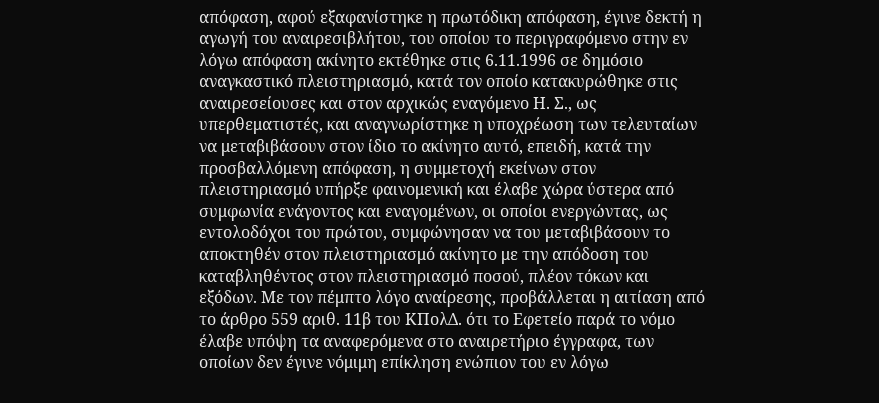απόφαση, αφού εξαφανίστηκε η πρωτόδικη απόφαση, έγινε δεκτή η αγωγή του αναιρεσιβλήτου, του οποίου το περιγραφόμενο στην εν λόγω απόφαση ακίνητο εκτέθηκε στις 6.11.1996 σε δημόσιο αναγκαστικό πλειστηριασμό, κατά τον οποίο κατακυρώθηκε στις αναιρεσείουσες και στον αρχικώς εναγόμενο Η. Σ., ως υπερθεματιστές, και αναγνωρίστηκε η υποχρέωση των τελευταίων να μεταβιβάσουν στον ίδιο το ακίνητο αυτό, επειδή, κατά την προσβαλλόμενη απόφαση, η συμμετοχή εκείνων στον πλειστηριασμό υπήρξε φαινομενική και έλαβε χώρα ύστερα από συμφωνία ενάγοντος και εναγομένων, οι οποίοι ενεργώντας, ως εντολοδόχοι του πρώτου, συμφώνησαν να του μεταβιβάσουν το αποκτηθέν στον πλειστηριασμό ακίνητο με την απόδοση του καταβληθέντος στον πλειστηριασμό ποσού, πλέον τόκων και εξόδων. Με τον πέμπτο λόγο αναίρεσης, προβάλλεται η αιτίαση από το άρθρο 559 αριθ. 11β του ΚΠολΔ. ότι το Εφετείο παρά το νόμο έλαβε υπόψη τα αναφερόμενα στο αναιρετήριο έγγραφα, των οποίων δεν έγινε νόμιμη επίκληση ενώπιον του εν λόγω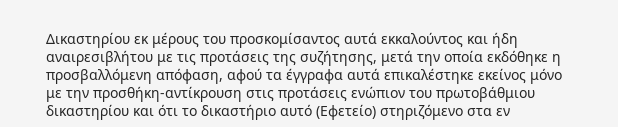Δικαστηρίου εκ μέρους του προσκομίσαντος αυτά εκκαλούντος και ήδη αναιρεσιβλήτου με τις προτάσεις της συζήτησης, μετά την οποία εκδόθηκε η προσβαλλόμενη απόφαση, αφού τα έγγραφα αυτά επικαλέστηκε εκείνος μόνο με την προσθήκη-αντίκρουση στις προτάσεις ενώπιον του πρωτοβάθμιου δικαστηρίου και ότι το δικαστήριο αυτό (Εφετείο) στηριζόμενο στα εν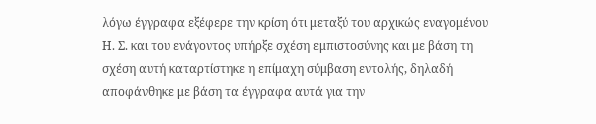λόγω έγγραφα εξέφερε την κρίση ότι μεταξύ του αρχικώς εναγομένου Η. Σ. και του ενάγοντος υπήρξε σχέση εμπιστοσύνης και με βάση τη σχέση αυτή καταρτίστηκε η επίμαχη σύμβαση εντολής, δηλαδή αποφάνθηκε με βάση τα έγγραφα αυτά για την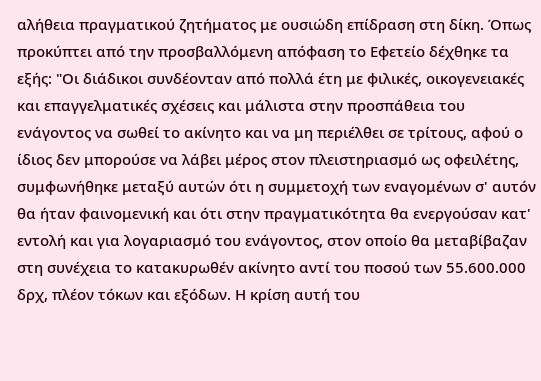αλήθεια πραγματικού ζητήματος με ουσιώδη επίδραση στη δίκη. Όπως προκύπτει από την προσβαλλόμενη απόφαση το Εφετείο δέχθηκε τα εξής: "Οι διάδικοι συνδέονταν από πολλά έτη με φιλικές, οικογενειακές και επαγγελματικές σχέσεις και μάλιστα στην προσπάθεια του ενάγοντος να σωθεί το ακίνητο και να μη περιέλθει σε τρίτους, αφού ο ίδιος δεν μπορούσε να λάβει μέρος στον πλειστηριασμό ως οφειλέτης, συμφωνήθηκε μεταξύ αυτών ότι η συμμετοχή των εναγομένων σ' αυτόν θα ήταν φαινομενική και ότι στην πραγματικότητα θα ενεργούσαν κατ' εντολή και για λογαριασμό του ενάγοντος, στον οποίο θα μεταβίβαζαν στη συνέχεια το κατακυρωθέν ακίνητο αντί του ποσού των 55.600.000 δρχ, πλέον τόκων και εξόδων. Η κρίση αυτή του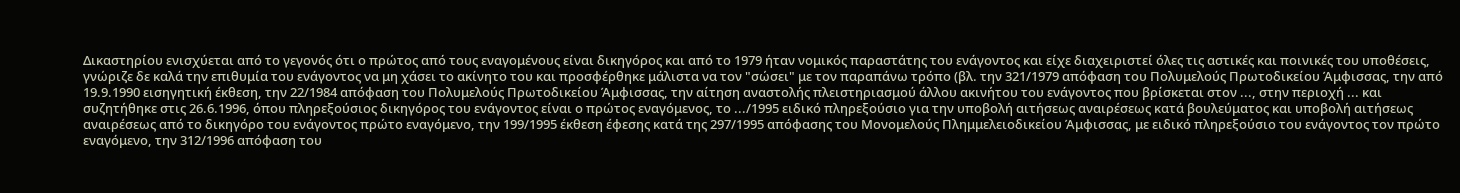Δικαστηρίου ενισχύεται από το γεγονός ότι ο πρώτος από τους εναγομένους είναι δικηγόρος και από το 1979 ήταν νομικός παραστάτης του ενάγοντος και είχε διαχειριστεί όλες τις αστικές και ποινικές του υποθέσεις, γνώριζε δε καλά την επιθυμία του ενάγοντος να μη χάσει το ακίνητο του και προσφέρθηκε μάλιστα να τον "σώσει" με τον παραπάνω τρόπο (βλ. την 321/1979 απόφαση του Πολυμελούς Πρωτοδικείου Άμφισσας, την από 19.9.1990 εισηγητική έκθεση, την 22/1984 απόφαση του Πολυμελούς Πρωτοδικείου Άμφισσας, την αίτηση αναστολής πλειστηριασμού άλλου ακινήτου του ενάγοντος που βρίσκεται στον ..., στην περιοχή ... και συζητήθηκε στις 26.6.1996, όπου πληρεξούσιος δικηγόρος του ενάγοντος είναι ο πρώτος εναγόμενος, το .../1995 ειδικό πληρεξούσιο για την υποβολή αιτήσεως αναιρέσεως κατά βουλεύματος και υποβολή αιτήσεως αναιρέσεως από το δικηγόρο του ενάγοντος πρώτο εναγόμενο, την 199/1995 έκθεση έφεσης κατά της 297/1995 απόφασης του Μονομελούς Πλημμελειοδικείου Άμφισσας, με ειδικό πληρεξούσιο του ενάγοντος τον πρώτο εναγόμενο, την 312/1996 απόφαση του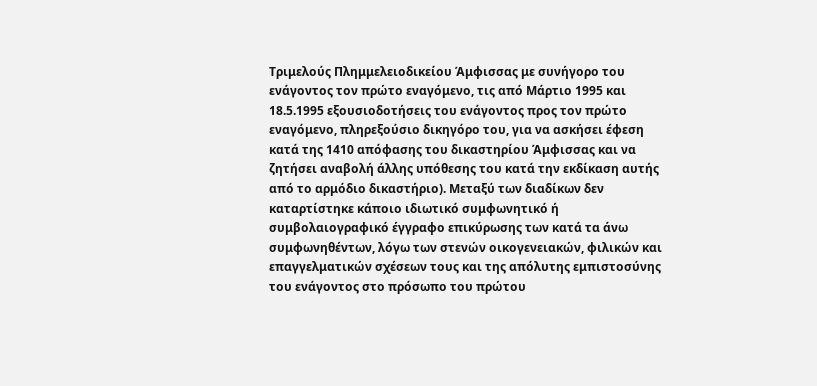Τριμελούς Πλημμελειοδικείου Άμφισσας με συνήγορο του ενάγοντος τον πρώτο εναγόμενο, τις από Μάρτιο 1995 και 18.5.1995 εξουσιοδοτήσεις του ενάγοντος προς τον πρώτο εναγόμενο, πληρεξούσιο δικηγόρο του, για να ασκήσει έφεση κατά της 1410 απόφασης του δικαστηρίου Άμφισσας και να ζητήσει αναβολή άλλης υπόθεσης του κατά την εκδίκαση αυτής από το αρμόδιο δικαστήριο). Μεταξύ των διαδίκων δεν καταρτίστηκε κάποιο ιδιωτικό συμφωνητικό ή συμβολαιογραφικό έγγραφο επικύρωσης των κατά τα άνω συμφωνηθέντων, λόγω των στενών οικογενειακών, φιλικών και επαγγελματικών σχέσεων τους και της απόλυτης εμπιστοσύνης του ενάγοντος στο πρόσωπο του πρώτου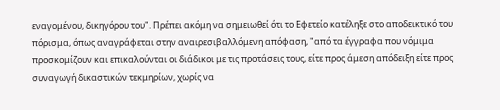εναγομένου, δικηγόρου του". Πρέπει ακόμη να σημειωθεί ότι το Εφετείο κατέληξε στο αποδεικτικό του πόρισμα, όπως αναγράφεται στην αναιρεσιβαλλόμενη απόφαση, "από τα έγγραφα που νόμιμα προσκομίζουν και επικαλούνται οι διάδικοι με τις προτάσεις τους, είτε προς άμεση απόδειξη είτε προς συναγωγή δικαστικών τεκμηρίων, χωρίς να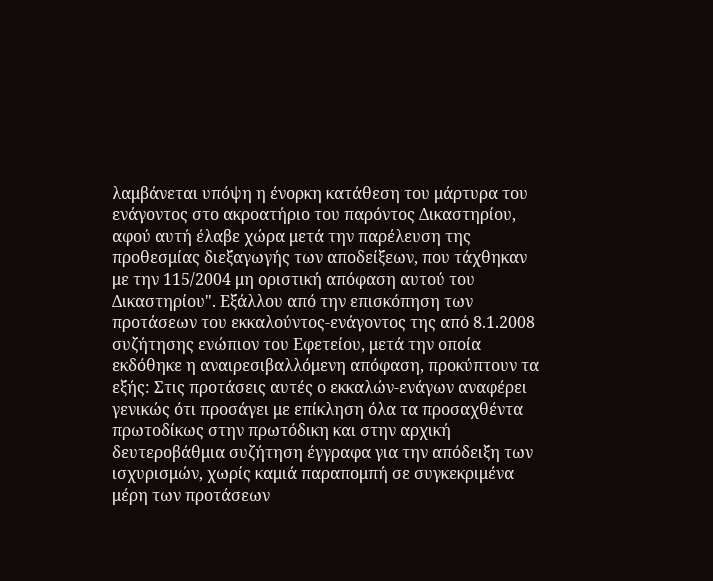λαμβάνεται υπόψη η ένορκη κατάθεση του μάρτυρα του ενάγοντος στο ακροατήριο του παρόντος Δικαστηρίου, αφού αυτή έλαβε χώρα μετά την παρέλευση της προθεσμίας διεξαγωγής των αποδείξεων, που τάχθηκαν με την 115/2004 μη οριστική απόφαση αυτού του Δικαστηρίου". Εξάλλου από την επισκόπηση των προτάσεων του εκκαλούντος-ενάγοντος της από 8.1.2008 συζήτησης ενώπιον του Εφετείου, μετά την οποία εκδόθηκε η αναιρεσιβαλλόμενη απόφαση, προκύπτουν τα εξής: Στις προτάσεις αυτές ο εκκαλών-ενάγων αναφέρει γενικώς ότι προσάγει με επίκληση όλα τα προσαχθέντα πρωτοδίκως στην πρωτόδικη και στην αρχική δευτεροβάθμια συζήτηση έγγραφα για την απόδειξη των ισχυρισμών, χωρίς καμιά παραπομπή σε συγκεκριμένα μέρη των προτάσεων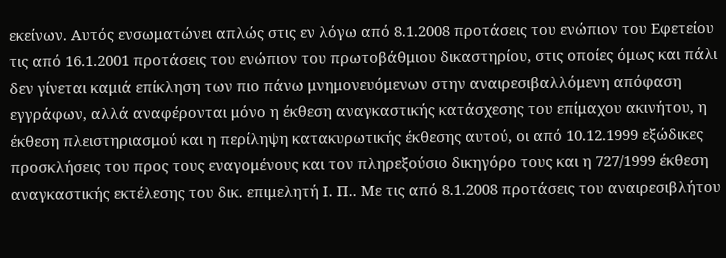εκείνων. Αυτός ενσωματώνει απλώς στις εν λόγω από 8.1.2008 προτάσεις του ενώπιον του Εφετείου τις από 16.1.2001 προτάσεις του ενώπιον του πρωτοβάθμιου δικαστηρίου, στις οποίες όμως και πάλι δεν γίνεται καμιά επίκληση των πιο πάνω μνημονευόμενων στην αναιρεσιβαλλόμενη απόφαση εγγράφων, αλλά αναφέρονται μόνο η έκθεση αναγκαστικής κατάσχεσης του επίμαχου ακινήτου, η έκθεση πλειστηριασμού και η περίληψη κατακυρωτικής έκθεσης αυτού, οι από 10.12.1999 εξώδικες προσκλήσεις του προς τους εναγομένους και τον πληρεξούσιο δικηγόρο τους και η 727/1999 έκθεση αναγκαστικής εκτέλεσης του δικ. επιμελητή Ι. Π.. Με τις από 8.1.2008 προτάσεις του αναιρεσιβλήτου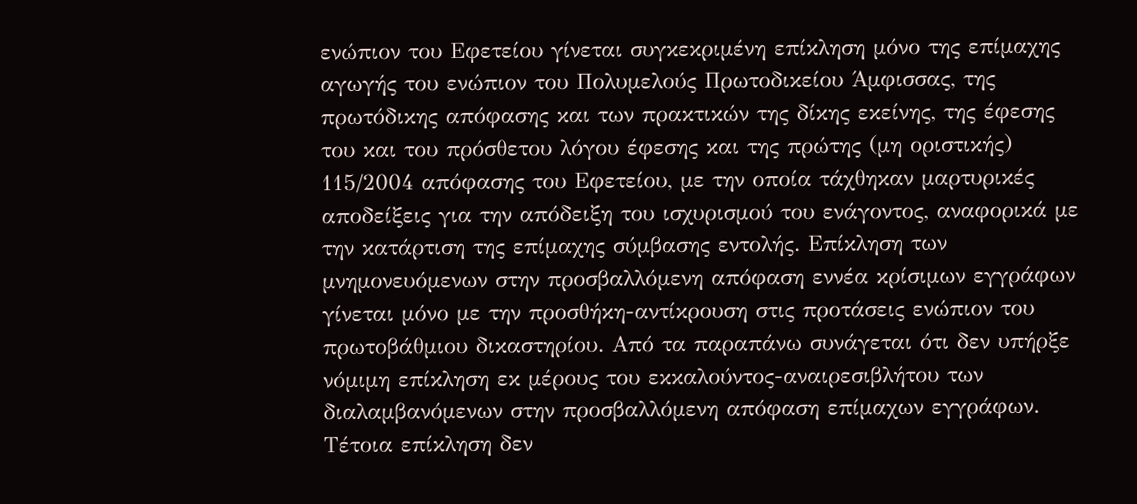ενώπιον του Εφετείου γίνεται συγκεκριμένη επίκληση μόνο της επίμαχης αγωγής του ενώπιον του Πολυμελούς Πρωτοδικείου Άμφισσας, της πρωτόδικης απόφασης και των πρακτικών της δίκης εκείνης, της έφεσης του και του πρόσθετου λόγου έφεσης και της πρώτης (μη οριστικής) 115/2004 απόφασης του Εφετείου, με την οποία τάχθηκαν μαρτυρικές αποδείξεις για την απόδειξη του ισχυρισμού του ενάγοντος, αναφορικά με την κατάρτιση της επίμαχης σύμβασης εντολής. Επίκληση των μνημονευόμενων στην προσβαλλόμενη απόφαση εννέα κρίσιμων εγγράφων γίνεται μόνο με την προσθήκη-αντίκρουση στις προτάσεις ενώπιον του πρωτοβάθμιου δικαστηρίου. Από τα παραπάνω συνάγεται ότι δεν υπήρξε νόμιμη επίκληση εκ μέρους του εκκαλούντος-αναιρεσιβλήτου των διαλαμβανόμενων στην προσβαλλόμενη απόφαση επίμαχων εγγράφων. Τέτοια επίκληση δεν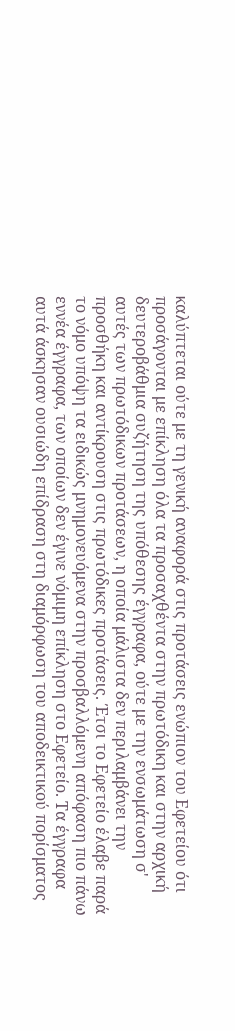καλύπτεται ούτε με τη γενική αναφορά στις προτάσεις ενώπιον του Εφετείου ότι προσάγονται με επίκληση όλα τα προσαχθέντα στην πρωτόδικη και στην αρχική δευτεροβάθμια συζήτηση της υπόθεσης έγγραφα, ούτε με την ενσωμάτωση σ' αυτές των πρωτόδικων προτάσεων, η οποία μάλιστα δεν περιλαμβάνει την προσθήκη και αντίκρουση στις πρωτόδικες προτάσεις. Έτσι το Εφετείο έλαβε παρά το νόμο υπόψη τα ειδικώς μνημονευόμενα στην προσβαλλόμενη απόφαση πιο πάνω εννέα έγγραφα, των οποίων δεν έγινε νόμιμη επίκληση στο Εφετείο. Τα έγγραφα αυτά άσκησαν ουσιώδη επίδραση στη διαμόρφωση του αποδεικτικού πορίσματος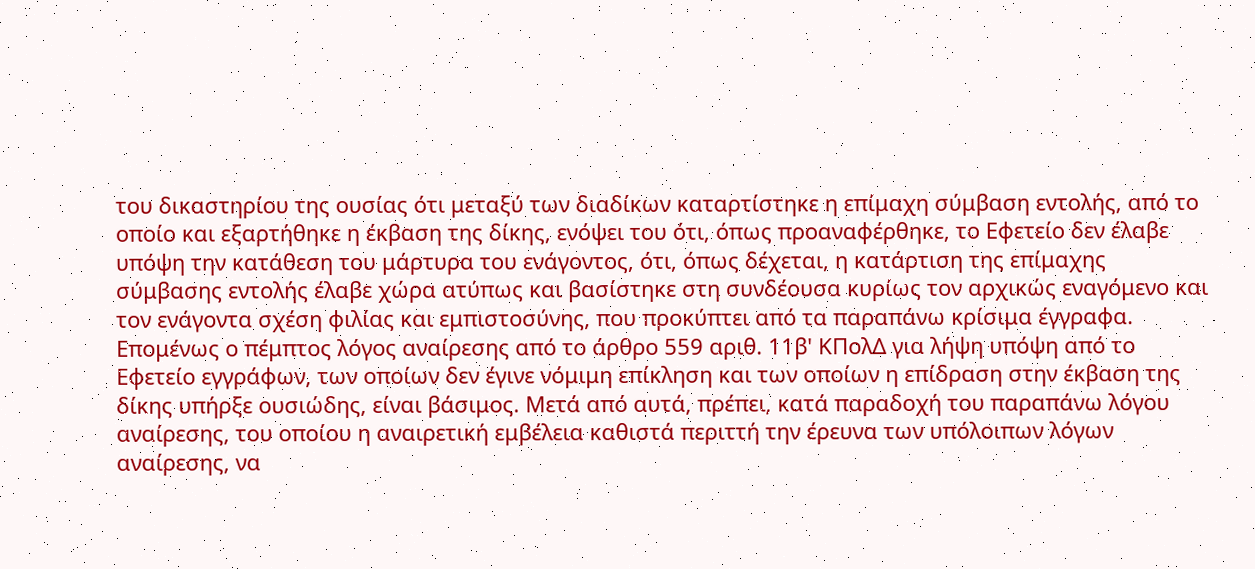του δικαστηρίου της ουσίας ότι μεταξύ των διαδίκων καταρτίστηκε η επίμαχη σύμβαση εντολής, από το οποίο και εξαρτήθηκε η έκβαση της δίκης, ενόψει του ότι, όπως προαναφέρθηκε, το Εφετείο δεν έλαβε υπόψη την κατάθεση του μάρτυρα του ενάγοντος, ότι, όπως δέχεται, η κατάρτιση της επίμαχης σύμβασης εντολής έλαβε χώρα ατύπως και βασίστηκε στη συνδέουσα κυρίως τον αρχικώς εναγόμενο και τον ενάγοντα σχέση φιλίας και εμπιστοσύνης, που προκύπτει από τα παραπάνω κρίσιμα έγγραφα. Επομένως ο πέμπτος λόγος αναίρεσης από το άρθρο 559 αριθ. 11β' ΚΠολΔ για λήψη υπόψη από το Εφετείο εγγράφων, των οποίων δεν έγινε νόμιμη επίκληση και των οποίων η επίδραση στην έκβαση της δίκης υπήρξε ουσιώδης, είναι βάσιμος. Μετά από αυτά, πρέπει, κατά παραδοχή του παραπάνω λόγου αναίρεσης, του οποίου η αναιρετική εμβέλεια καθιστά περιττή την έρευνα των υπόλοιπων λόγων αναίρεσης, να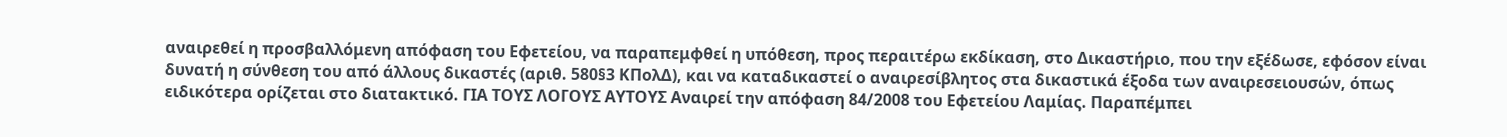αναιρεθεί η προσβαλλόμενη απόφαση του Εφετείου, να παραπεμφθεί η υπόθεση, προς περαιτέρω εκδίκαση, στο Δικαστήριο, που την εξέδωσε, εφόσον είναι δυνατή η σύνθεση του από άλλους δικαστές (αριθ. 580§3 ΚΠολΔ), και να καταδικαστεί ο αναιρεσίβλητος στα δικαστικά έξοδα των αναιρεσειουσών, όπως ειδικότερα ορίζεται στο διατακτικό. ΓΙΑ ΤΟΥΣ ΛΟΓΟΥΣ ΑΥΤΟΥΣ Αναιρεί την απόφαση 84/2008 του Εφετείου Λαμίας. Παραπέμπει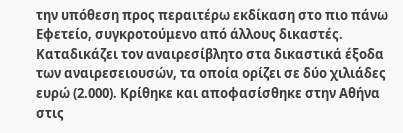την υπόθεση προς περαιτέρω εκδίκαση στο πιο πάνω Εφετείο, συγκροτούμενο από άλλους δικαστές. Καταδικάζει τον αναιρεσίβλητο στα δικαστικά έξοδα των αναιρεσειουσών, τα οποία ορίζει σε δύο χιλιάδες ευρώ (2.000). Κρίθηκε και αποφασίσθηκε στην Αθήνα στις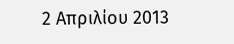2 Απριλίου 2013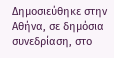Δημοσιεύθηκε στην Αθήνα, σε δημόσια συνεδρίαση, στο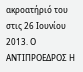ακροατήριό του στις 26 Ιουνίου 2013. Ο ΑΝΤΙΠΡΟΕΔΡΟΣ Η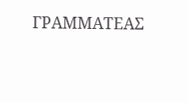ΓΡΑΜΜΑΤΕΑΣ